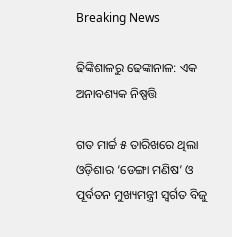Breaking News

ଢିଙ୍କିଶାଳରୁ ଢେଙ୍କାନାଳ: ଏକ ଅନାବଶ୍ୟକ ନିଷ୍ପତ୍ତି

ଗତ ମାର୍ଚ୍ଚ ୫ ତାରିଖରେ ଥିଲା ଓଡ଼ିଶାର ‘ଡେଙ୍ଗା ମଣିଷ’ ଓ ପୂର୍ବତନ ମୁଖ୍ୟମନ୍ତ୍ରୀ ସ୍ବର୍ଗତ ବିଜୁ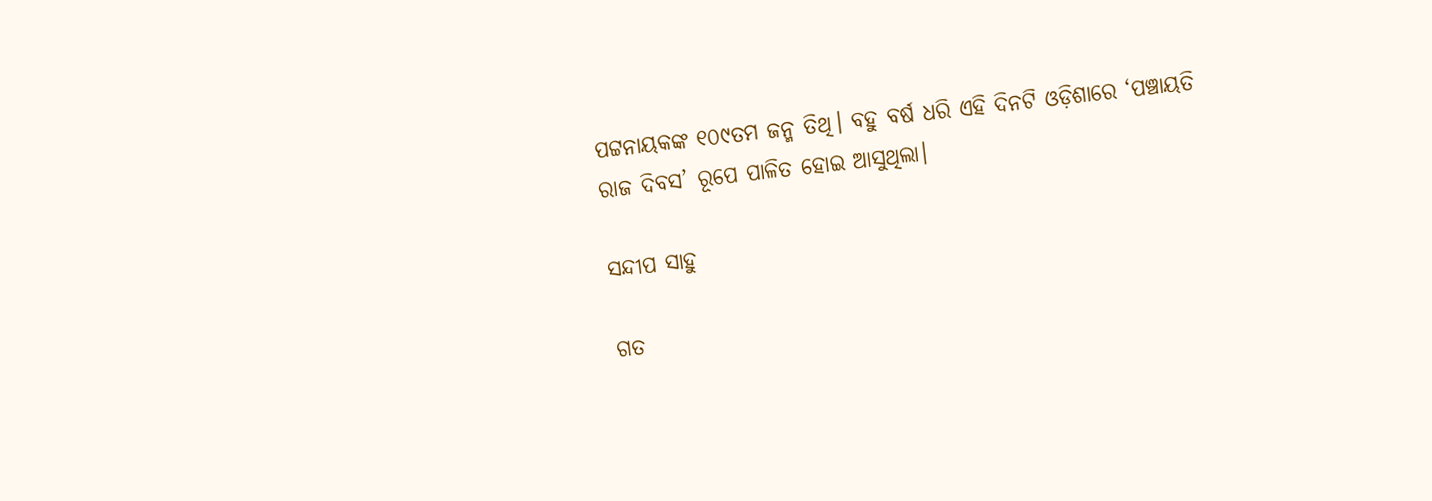ପଟ୍ଟନାୟକଙ୍କ ୧୦୯ତମ ଜନ୍ମ ତିଥି। ବହୁ ବର୍ଷ ଧରି ଏହି ଦିନଟି ଓଡ଼ିଶାରେ ‘ପଞ୍ଚାୟତି ରାଜ ଦିବସ’ ରୂପେ ପାଳିତ ହୋଇ ଆସୁଥିଲା।

ସନ୍ଦୀପ ସାହୁ

ଗତ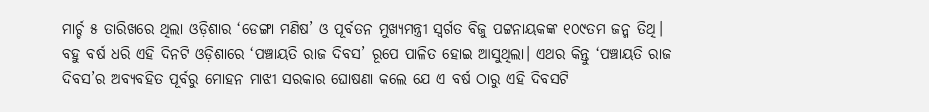ମାର୍ଚ୍ଚ ୫ ତାରିଖରେ ଥିଲା ଓଡ଼ିଶାର ‘ଡେଙ୍ଗା ମଣିଷ’ ଓ ପୂର୍ବତନ ମୁଖ୍ୟମନ୍ତ୍ରୀ ସ୍ବର୍ଗତ ବିଜୁ ପଟ୍ଟନାୟକଙ୍କ ୧୦୯ତମ ଜନ୍ମ ତିଥି। ବହୁ ବର୍ଷ ଧରି ଏହି ଦିନଟି ଓଡ଼ିଶାରେ ‘ପଞ୍ଚାୟତି ରାଜ ଦିବସ’ ରୂପେ ପାଳିତ ହୋଇ ଆସୁଥିଲା। ଏଥର କିନ୍ତୁ ‘ପଞ୍ଚାୟତି ରାଜ ଦିବସ’ର ଅବ୍ୟବହିତ ପୂର୍ବରୁ ମୋହନ ମାଝୀ ସରକାର ଘୋଷଣା କଲେ ଯେ ଏ ବର୍ଷ ଠାରୁ ଏହି ଦିବସଟି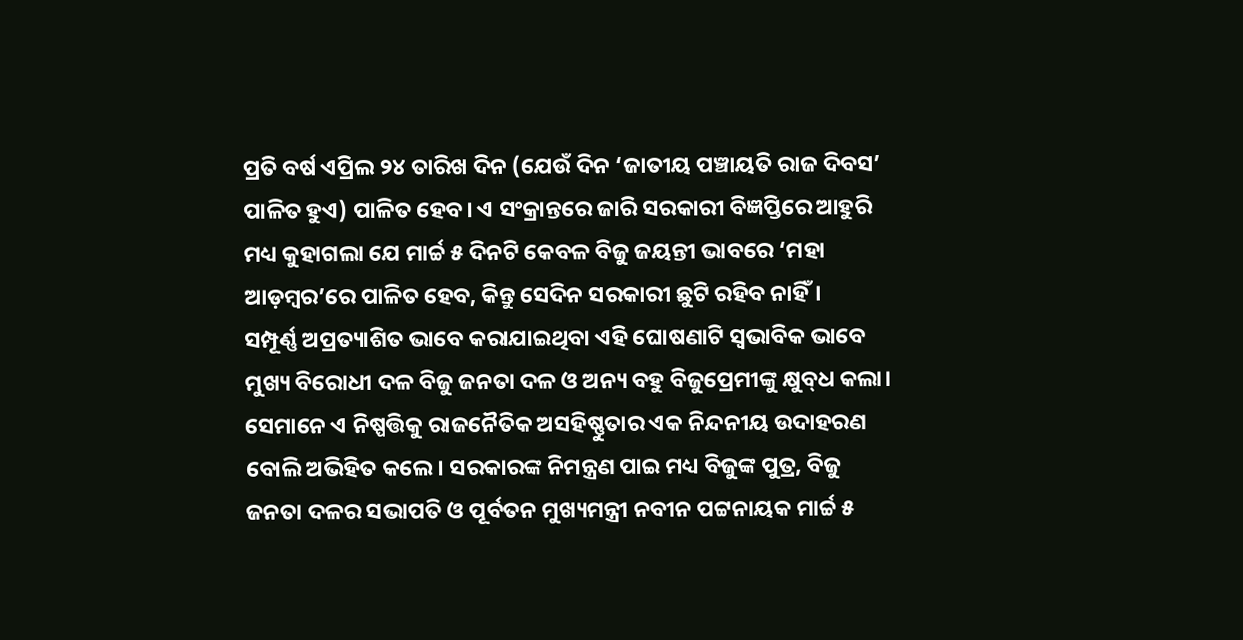ପ୍ରତି ବର୍ଷ ଏପ୍ରିଲ ୨୪ ତାରିଖ ଦିନ (ଯେଉଁ ଦିନ ‘ଜାତୀୟ ପଞ୍ଚାୟତି ରାଜ ଦିବସ’ ପାଳିତ ହୁଏ) ପାଳିତ ହେବ। ଏ ସଂକ୍ରାନ୍ତରେ ଜାରି ସରକାରୀ ବିଜ୍ଞପ୍ତିରେ ଆହୁରି ମଧ୍ୟ କୁହାଗଲା ଯେ ମାର୍ଚ୍ଚ ୫ ଦିନଟି କେବଳ ବିଜୁ ଜୟନ୍ତୀ ଭାବରେ ‘ମହା ଆଡ଼ମ୍ବର’ରେ ପାଳିତ ହେବ, କିନ୍ତୁ ସେଦିନ ସରକାରୀ ଛୁଟି ରହିବ ନାହିଁ।
ସମ୍ପୂର୍ଣ୍ଣ ଅପ୍ରତ୍ୟାଶିତ ଭାବେ କରାଯାଇଥିବା ଏହି ଘୋଷଣାଟି ସ୍ବଭାବିକ ଭାବେ ମୁଖ୍ୟ ବିରୋଧୀ ଦଳ ବିଜୁ ଜନତା ଦଳ ଓ ଅନ୍ୟ ବହୁ ବିଜୁପ୍ରେମୀଙ୍କୁ କ୍ଷୁବ୍‌ଧ କଲା। ସେମାନେ ଏ ନିଷ୍ପତ୍ତିକୁ ରାଜନୈତିକ ଅସହିଷ୍ଣୁତାର ଏକ ନିନ୍ଦନୀୟ ଉଦାହରଣ ବୋଲି ଅଭିହିତ କଲେ। ସରକାରଙ୍କ ନିମନ୍ତ୍ରଣ ପାଇ ମଧ୍ୟ ବିଜୁଙ୍କ ପୁତ୍ର, ବିଜୁ ଜନତା ଦଳର ସଭାପତି ଓ ପୂର୍ବତନ ମୁଖ୍ୟମନ୍ତ୍ରୀ ନବୀନ ପଟ୍ଟନାୟକ ମାର୍ଚ୍ଚ ୫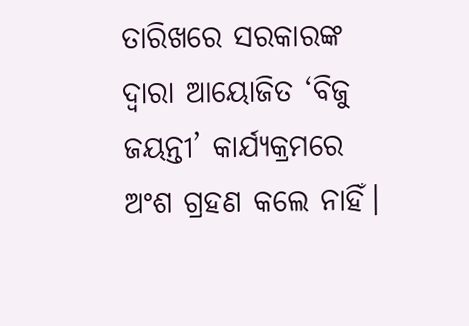ତାରିଖରେ ସରକାରଙ୍କ ଦ୍ବାରା ଆୟୋଜିତ ‘ବିଜୁ ଜୟନ୍ତୀ’ କାର୍ଯ୍ୟକ୍ରମରେ ଅଂଶ ଗ୍ରହଣ କଲେ ନାହିଁ।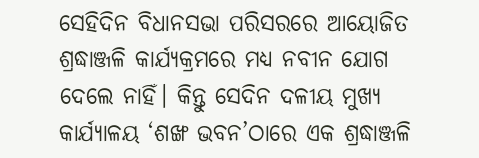ସେହିଦିନ ବିଧାନସଭା ପରିସରରେ ଆୟୋଜିତ ଶ୍ରଦ୍ଧାଞ୍ଜଳି କାର୍ଯ୍ୟକ୍ରମରେ ମଧ୍ୟ ନବୀନ ଯୋଗ ଦେଲେ ନାହିଁ। କିନ୍ତୁ ସେଦିନ ଦଳୀୟ ମୁଖ୍ୟ କାର୍ଯ୍ୟାଳୟ ‘ଶଙ୍ଖ ଭବନ’ଠାରେ ଏକ ଶ୍ରଦ୍ଧାଞ୍ଜଳି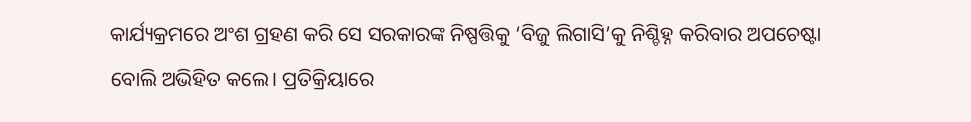କାର୍ଯ୍ୟକ୍ରମରେ ଅଂଶ ଗ୍ରହଣ କରି ସେ ସରକାରଙ୍କ ନିଷ୍ପତ୍ତିକୁ ‘ବିଜୁ ଲିଗାସି’କୁ ନିଶ୍ଚିହ୍ନ କରିବାର ଅପଚେଷ୍ଟା ବୋଲି ଅଭିହିତ କଲେ। ପ୍ରତିକ୍ରିୟାରେ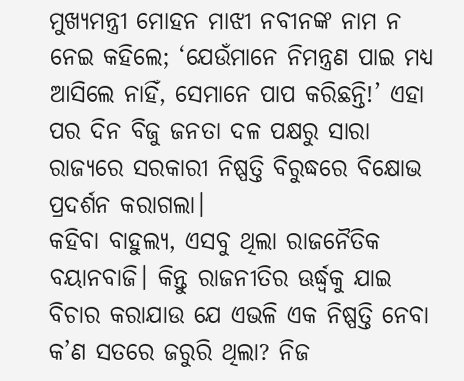ମୁଖ୍ୟମନ୍ତ୍ରୀ ମୋହନ ମାଝୀ ନବୀନଙ୍କ ନାମ ନ ନେଇ କହିଲେ; ‘ଯେଉଁମାନେ ନିମନ୍ତ୍ରଣ ପାଇ ମଧ୍ୟ ଆସିଲେ ନାହିଁ, ସେମାନେ ପାପ କରିଛନ୍ତି!’ ଏହା ପର ଦିନ ବିଜୁ ଜନତା ଦଳ ପକ୍ଷରୁ ସାରା ରାଜ୍ୟରେ ସରକାରୀ ନିଷ୍ପତ୍ତି ବିରୁଦ୍ଧରେ ବିକ୍ଷୋଭ ପ୍ରଦର୍ଶନ କରାଗଲା।
କହିବା ବାହୁଲ୍ୟ, ଏସବୁ ଥିଲା ରାଜନୈତିକ ବୟାନବାଜି। କିନ୍ତୁ ରାଜନୀତିର ଊର୍ଦ୍ଧ୍ୱକୁ ଯାଇ ବିଚାର କରାଯାଉ ଯେ ଏଭଳି ଏକ ନିଷ୍ପତ୍ତି ନେବା କ’ଣ ସତରେ ଜରୁରି ଥିଲା? ନିଜ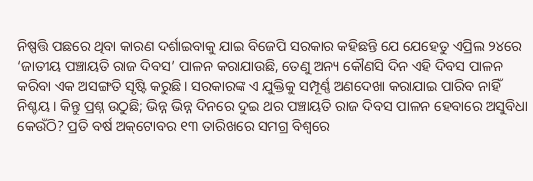ନିଷ୍ପତ୍ତି ପଛରେ ଥିବା କାରଣ ଦର୍ଶାଇବାକୁ ଯାଇ ବିଜେପି ସରକାର କହିଛନ୍ତି ଯେ ଯେହେତୁ ଏପ୍ରିଲ ୨୪ରେ ‘ଜାତୀୟ ପଞ୍ଚାୟତି ରାଜ ଦିବସ’ ପାଳନ କରାଯାଉଛି, ତେଣୁ ଅନ୍ୟ କୌଣସି ଦିନ ଏହି ଦିବସ ପାଳନ କରିବା ଏକ ଅସଙ୍ଗତି ସୃଷ୍ଟି କରୁଛି। ସରକାରଙ୍କ ଏ ଯୁକ୍ତିକୁ ସମ୍ପୂର୍ଣ୍ଣ ଅଣଦେଖା କରାଯାଇ ପାରିବ ନାହିଁ ନିଶ୍ଚୟ। କିନ୍ତୁ ପ୍ରଶ୍ନ ଉଠୁଛି; ଭିନ୍ନ ଭିନ୍ନ ଦିନରେ ଦୁଇ ଥର ପଞ୍ଚାୟତି ରାଜ ଦିବସ ପାଳନ ହେବାରେ ଅସୁବିଧା କେଉଁଠି? ପ୍ରତି ବର୍ଷ ଅକ୍‌ଟୋବର ୧୩ ତାରିଖରେ ସମଗ୍ର ବିଶ୍ବରେ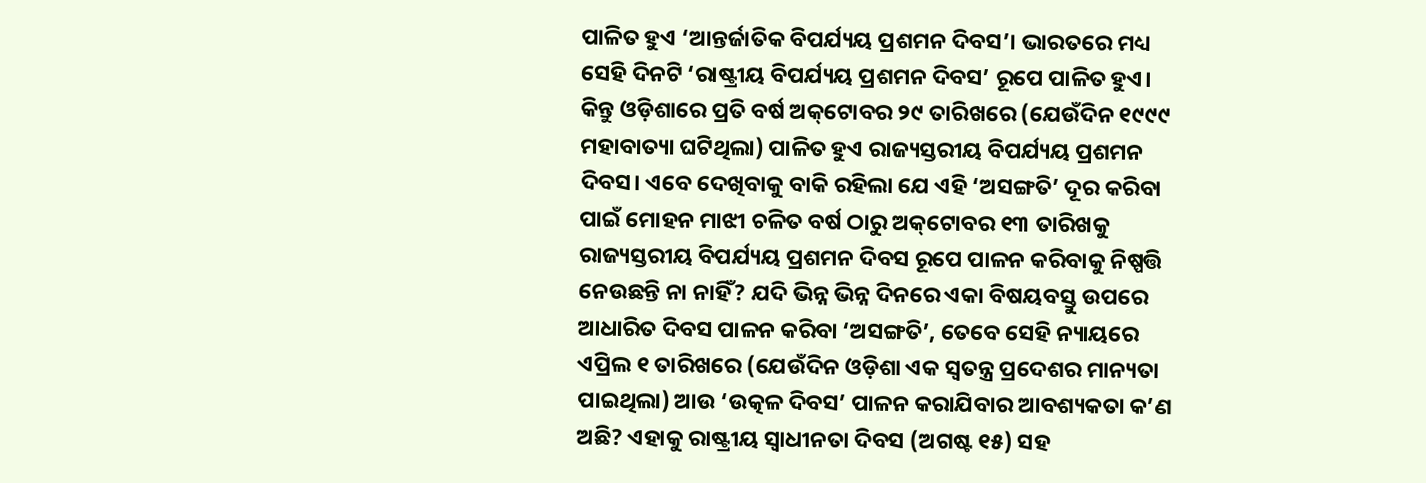ପାଳିତ ହୁଏ ‘ଆନ୍ତର୍ଜାତିକ ବିପର୍ଯ୍ୟୟ ପ୍ରଶମନ ଦିବସ’। ଭାରତରେ ମଧ୍ୟ ସେହି ଦିନଟି ‘ରାଷ୍ଟ୍ରୀୟ ବିପର୍ଯ୍ୟୟ ପ୍ରଶମନ ଦିବସ’ ରୂପେ ପାଳିତ ହୁଏ। କିନ୍ତୁ ଓଡ଼ିଶାରେ ପ୍ରତି ବର୍ଷ ଅକ୍‌ଟୋବର ୨୯ ତାରିଖରେ (ଯେଉଁଦିନ ୧୯୯୯ ମହାବାତ୍ୟା ଘଟିଥିଲା) ପାଳିତ ହୁଏ ରାଜ୍ୟସ୍ତରୀୟ ବିପର୍ଯ୍ୟୟ ପ୍ରଶମନ ଦିବସ। ଏବେ ଦେଖିବାକୁ ବାକି ରହିଲା ଯେ ଏହି ‘ଅସଙ୍ଗତି’ ଦୂର କରିବା ପାଇଁ ମୋହନ ମାଝୀ ଚଳିତ ବର୍ଷ ଠାରୁ ଅକ୍‌ଟୋବର ୧୩ ତାରିଖକୁ ରାଜ୍ୟସ୍ତରୀୟ ବିପର୍ଯ୍ୟୟ ପ୍ରଶମନ ଦିବସ ରୂପେ ପାଳନ କରିବାକୁ ନିଷ୍ପତ୍ତି ନେଉଛନ୍ତି ନା ନାହିଁ? ଯଦି ଭିନ୍ନ ଭିନ୍ନ ଦିନରେ ଏକା ବିଷୟବସ୍ତୁ ଉପରେ ଆଧାରିତ ଦିବସ ପାଳନ କରିବା ‘ଅସଙ୍ଗତି’, ତେବେ ସେହି ନ୍ୟାୟରେ ଏପ୍ରିଲ ୧ ତାରିଖରେ (ଯେଉଁଦିନ ଓଡ଼ିଶା ଏକ ସ୍ବତନ୍ତ୍ର ପ୍ରଦେଶର ମାନ୍ୟତା ପାଇଥିଲା) ଆଉ ‘ଉତ୍କଳ ଦିବସ’ ପାଳନ କରାଯିବାର ଆବଶ୍ୟକତା କ’ଣ ଅଛି? ଏହାକୁ ରାଷ୍ଟ୍ରୀୟ ସ୍ବାଧୀନତା ଦିବସ (ଅଗଷ୍ଟ ୧୫) ସହ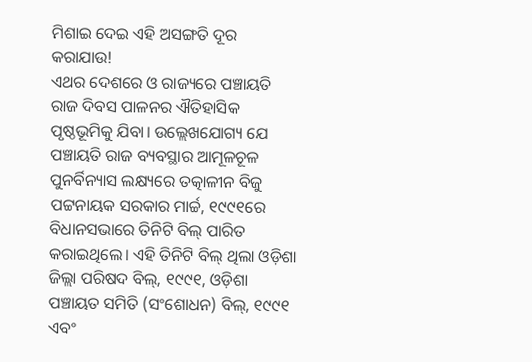ମିଶାଇ ଦେଇ ଏହି ଅସଙ୍ଗତି ଦୂର କରାଯାଉ!
ଏଥର ଦେଶରେ ଓ ରାଜ୍ୟରେ ପଞ୍ଚାୟତି ରାଜ ଦିବସ ପାଳନର ଐତିହାସିକ ପୃଷ୍ଠଭୂମିକୁ ଯିବା। ଉଲ୍ଲେଖଯୋଗ୍ୟ ଯେ ପଞ୍ଚାୟତି ରାଜ ବ୍ୟବସ୍ଥାର ଆମୂଳଚୂଳ ପୁନର୍ବିନ୍ୟାସ ଲକ୍ଷ୍ୟରେ ତତ୍କାଳୀନ ବିଜୁ ପଟ୍ଟନାୟକ ସରକାର ମାର୍ଚ୍ଚ, ୧୯୯୧ରେ ବିଧାନସଭାରେ ତିନିଟି ବିଲ୍‌ ପାରିତ କରାଇଥିଲେ। ଏହି ତିନିଟି ବିଲ୍‌ ଥିଲା ଓଡ଼ିଶା ଜିଲ୍ଲା ପରିଷଦ ବିଲ୍, ୧୯୯୧, ଓଡ଼ିଶା ପଞ୍ଚାୟତ ସମିତି (ସଂଶୋଧନ) ବିଲ୍, ୧୯୯୧ ଏବଂ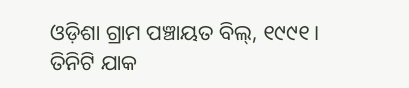ଓଡ଼ିଶା ଗ୍ରାମ ପଞ୍ଚାୟତ ବିଲ୍, ୧୯୯୧। ତିନିଟି ଯାକ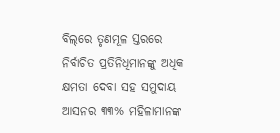ବିଲ୍‌ରେ ତୃଣମୂଳ ସ୍ତରରେ ନିର୍ବାଚିତ ପ୍ରତିନିଧିମାନଙ୍କୁ ଅଧିକ କ୍ଷମତା ଦେବା ସହ ସମୁଦାୟ ଆସନର ୩୩% ମହିଳାମାନଙ୍କ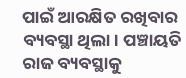ପାଇଁ ଆରକ୍ଷିତ ରଖିବାର ବ୍ୟବସ୍ଥା ଥିଲା। ପଞ୍ଚାୟତି ରାଜ ବ୍ୟବସ୍ଥାକୁ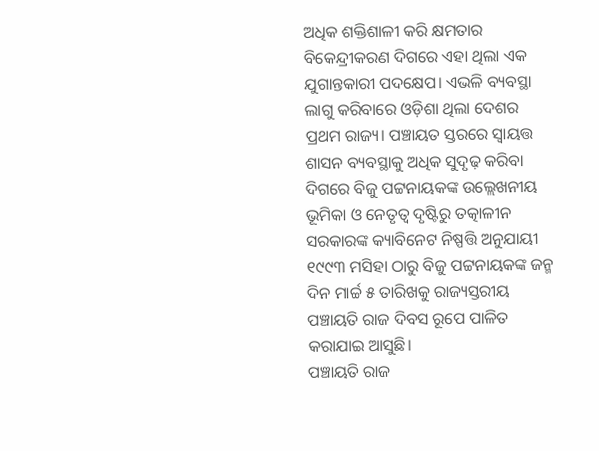ଅଧିକ ଶକ୍ତିଶାଳୀ କରି କ୍ଷମତାର ବିକେନ୍ଦ୍ରୀକରଣ ଦିଗରେ ଏହା ଥିଲା ଏକ ଯୁଗାନ୍ତକାରୀ ପଦକ୍ଷେପ। ଏଭଳି ବ୍ୟବସ୍ଥା ଲାଗୁ କରିବାରେ ଓଡ଼ିଶା ଥିଲା ଦେଶର ପ୍ରଥମ ରାଜ୍ୟ। ପଞ୍ଚାୟତ ସ୍ତରରେ ସ୍ୱାୟତ୍ତ ଶାସନ ବ୍ୟବସ୍ଥାକୁ ଅଧିକ ସୁଦୃଢ଼ କରିବା ଦିଗରେ ବିଜୁ ପଟ୍ଟନାୟକଙ୍କ ଉଲ୍ଲେଖନୀୟ ଭୂମିକା ଓ ନେତୃତ୍ବ ଦୃଷ୍ଟିରୁ ତତ୍କାଳୀନ ସରକାରଙ୍କ କ୍ୟାବିନେଟ ନିଷ୍ପତ୍ତି ଅନୁଯାୟୀ ୧୯୯୩ ମସିହା ଠାରୁ ବିଜୁ ପଟ୍ଟନାୟକଙ୍କ ଜନ୍ମ ଦିନ ମାର୍ଚ୍ଚ ୫ ତାରିଖକୁ ରାଜ୍ୟସ୍ତରୀୟ ପଞ୍ଚାୟତି ରାଜ ଦିବସ ରୂପେ ପାଳିତ କରାଯାଇ ଆସୁଛି।
ପଞ୍ଚାୟତି ରାଜ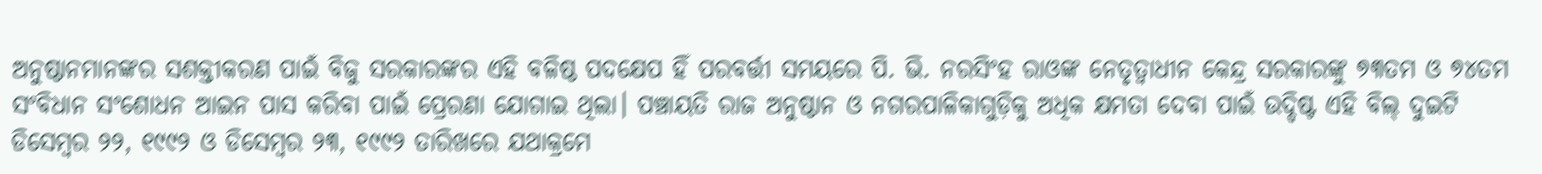ଅନୁଷ୍ଠାନମାନଙ୍କର ସଶକ୍ତୀକରଣ ପାଇଁ ବିଜୁ ସରକାରଙ୍କର ଏହି ବଳିଷ୍ଠ ପଦକ୍ଷେପ ହିଁ ପରବର୍ତ୍ତୀ ସମୟରେ ପି. ଭି. ନରସିଂହ ରାଓଙ୍କ ନେତୃତ୍ବାଧୀନ କେନ୍ଦ୍ର ସରକାରଙ୍କୁ ୭୩ତମ ଓ ୭୪ତମ ସଂବିଧାନ ସଂଶୋଧନ ଆଇନ ପାସ କରିବା ପାଇଁ ପ୍ରେରଣା ଯୋଗାଇ ଥିଲା। ପଞ୍ଚାୟତି ରାଜ ଅନୁଷ୍ଠାନ ଓ ନଗରପାଳିକାଗୁଡ଼ିକୁ ଅଧିକ କ୍ଷମତା ଦେବା ପାଇଁ ଉଦ୍ଦିଷ୍ଟ ଏହି ବିଲ୍‌ ଦୁଇଟି ଡିସେମ୍ବର ୨୨, ୧୯୯୨ ଓ ଡିସେମ୍ବର ୨୩, ୧୯୯୨ ତାରିଖରେ ଯଥାକ୍ରମେ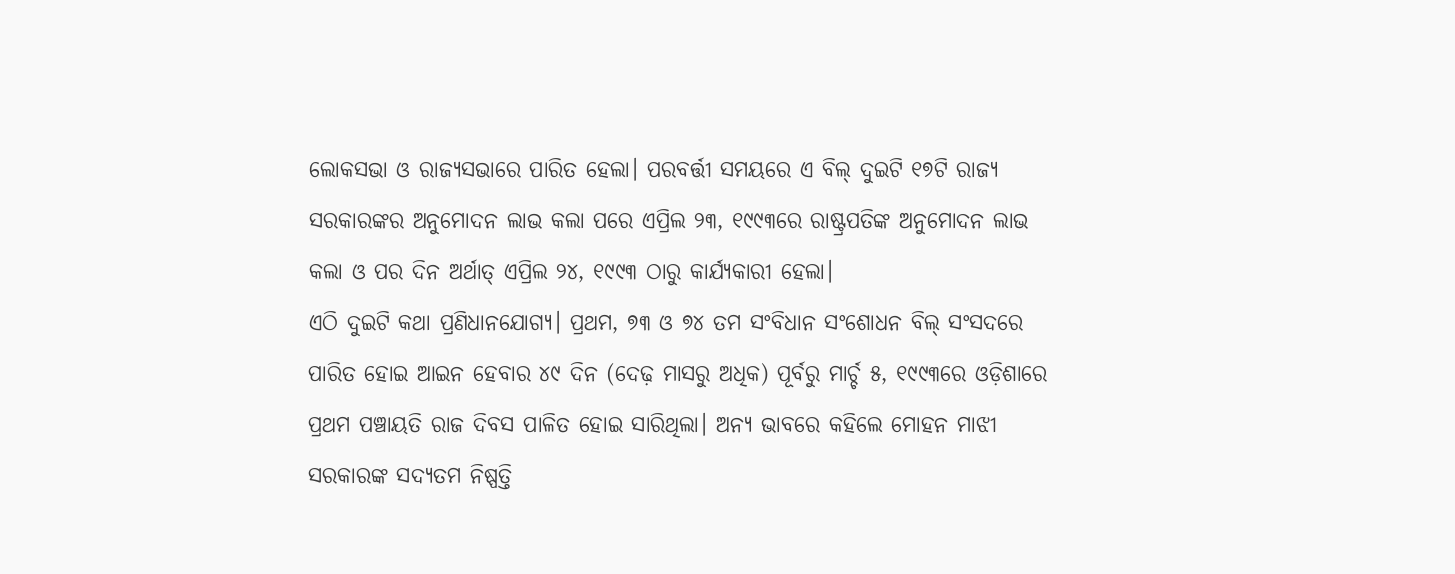ଲୋକସଭା ଓ ରାଜ୍ୟସଭାରେ ପାରିତ ହେଲା। ପରବର୍ତ୍ତୀ ସମୟରେ ଏ ବିଲ୍ ଦୁଇଟି ୧୭ଟି ରାଜ୍ୟ ସରକାରଙ୍କର ଅନୁମୋଦନ ଲାଭ କଲା ପରେ ଏପ୍ରିଲ ୨୩, ୧୯୯୩ରେ ରାଷ୍ଟ୍ରପତିଙ୍କ ଅନୁମୋଦନ ଲାଭ କଲା ଓ ପର ଦିନ ଅର୍ଥାତ୍ ଏପ୍ରିଲ ୨୪, ୧୯୯୩ ଠାରୁ କାର୍ଯ୍ୟକାରୀ ହେଲା।
ଏଠି ଦୁଇଟି କଥା ପ୍ରଣିଧାନଯୋଗ୍ୟ। ପ୍ରଥମ, ୭୩ ଓ ୭୪ ତମ ସଂବିଧାନ ସଂଶୋଧନ ବିଲ୍ ସଂସଦରେ ପାରିତ ହୋଇ ଆଇନ ହେବାର ୪୯ ଦିନ (ଦେଢ଼ ମାସରୁ ଅଧିକ) ପୂର୍ବରୁ ମାର୍ଚ୍ଚ ୫, ୧୯୯୩ରେ ଓଡ଼ିଶାରେ ପ୍ରଥମ ପଞ୍ଚାୟତି ରାଜ ଦିବସ ପାଳିତ ହୋଇ ସାରିଥିଲା। ଅନ୍ୟ ଭାବରେ କହିଲେ ମୋହନ ମାଝୀ ସରକାରଙ୍କ ସଦ୍ୟତମ ନିଷ୍ପତ୍ତି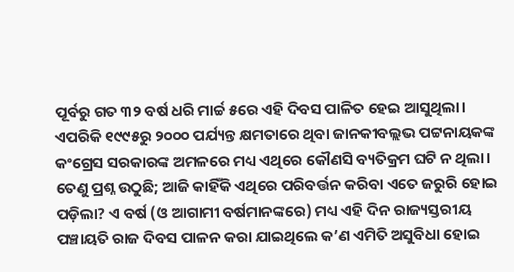ପୂର୍ବରୁ ଗତ ୩୨ ବର୍ଷ ଧରି ମାର୍ଚ୍ଚ ୫ରେ ଏହି ଦିବସ ପାଳିତ ହେଇ ଆସୁଥିଲା। ଏପରିକି ୧୯୯୫ରୁ ୨୦୦୦ ପର୍ଯ୍ୟନ୍ତ କ୍ଷମତାରେ ଥିବା ଜାନକୀବଲ୍ଲଭ ପଟ୍ଟନାୟକଙ୍କ କଂଗ୍ରେସ ସରକାରଙ୍କ ଅମଳରେ ମଧ୍ୟ ଏଥିରେ କୌଣସି ବ୍ୟତିକ୍ରମ ଘଟି ନ ଥିଲା। ତେଣୁ ପ୍ରଶ୍ନ ଉଠୁଛି; ଆଜି କାହିଁକି ଏଥିରେ ପରିବର୍ତ୍ତନ କରିବା ଏତେ ଜରୁରି ହୋଇ ପଡ଼ିଲା? ଏ ବର୍ଷ (ଓ ଆଗାମୀ ବର୍ଷମାନଙ୍କରେ) ମଧ୍ୟ ଏହି ଦିନ ରାଜ୍ୟସ୍ତରୀୟ ପଞ୍ଚାୟତି ରାଜ ଦିବସ ପାଳନ କରା ଯାଇଥିଲେ କ’ଣ ଏମିତି ଅସୁବିଧା ହୋଇ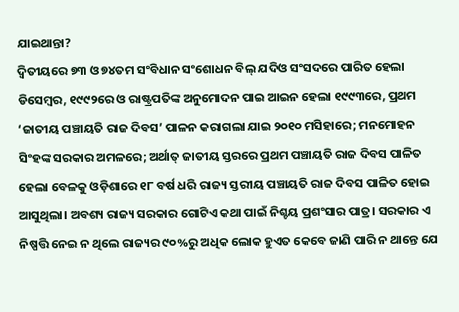ଯାଇଥାନ୍ତା?
ଦ୍ବିତୀୟ‌ରେ ୭୩ ଓ ୭୪ତମ ସଂବିଧାନ ସଂଶୋଧନ ବିଲ୍‌ ଯଦିଓ ସଂସଦରେ ପାରିତ ହେଲା ଡିସେମ୍ବର, ୧୯୯୨ରେ ଓ ରାଷ୍ଟ୍ରପତିଙ୍କ ଅନୁମୋଦନ ପାଇ ଆଇନ ହେଲା ୧୯୯୩ରେ, ପ୍ରଥମ ‘ଜାତୀୟ ପଞ୍ଚାୟତି ରାଜ ଦିବସ’ ପାଳନ କରାଗଲା ଯାଇ ୨୦୧୦ ମସିହାରେ; ମନମୋହନ ସିଂହଙ୍କ ସରକାର ଅମଳରେ; ଅର୍ଥାତ୍‌ ଜାତୀୟ ସ୍ତରରେ ପ୍ରଥମ ପଞ୍ଚାୟତି ରାଜ ଦିବସ ପାଳିତ ହେଲା ବେଳକୁ ଓଡ଼ିଶାରେ ୧୮ ବର୍ଷ ଧରି ରାଜ୍ୟ ସ୍ତରୀୟ ପଞ୍ଚାୟତି ରାଜ ଦିବସ ପାଳିତ ହୋଇ ଆସୁଥିଲା। ଅବଶ୍ୟ ରାଜ୍ୟ ସରକାର ଗୋଟିଏ କଥା ପାଇଁ ନିଶ୍ଚୟ ପ୍ରଶଂସାର ପାତ୍ର। ସରକାର ଏ ନିଷ୍ପତ୍ତି ନେଇ ନ ଥିଲେ ରାଜ୍ୟର ୯୦%ରୁ ଅଧିକ ଲୋକ ହୁଏତ କେବେ ଜାଣି ପାରି ନ ଥାନ୍ତେ ଯେ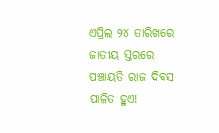ଏପ୍ରିଲ ୨୪ ତାରିଖରେ ଜାତୀୟ ସ୍ତରରେ ପଞ୍ଚାୟତି ରାଜ ଦିବସ ପାଳିତ ହୁଏ!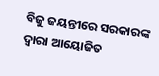ବିଜୁ ଜୟନ୍ତୀରେ ସରକାରଙ୍କ ଦ୍ବାରା ଆୟୋଜିତ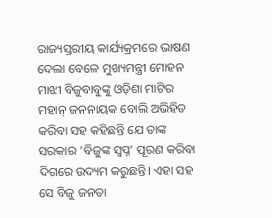ରାଜ୍ୟସ୍ତରୀୟ କାର୍ଯ୍ୟକ୍ରମରେ ଭାଷଣ ଦେଲା ବେଳେ ମୁଖ୍ୟମନ୍ତ୍ରୀ ମୋହନ ମାଝୀ ବିଜୁବାବୁଙ୍କୁ ଓଡ଼ିଶା ମାଟିର ମହାନ୍ ଜନନାୟକ ବୋଲି ଅଭିହିତ କରିବା ସହ କହିଛନ୍ତି ଯେ ତାଙ୍କ ସରକାର ‘ବିଜୁଙ୍କ ସ୍ବପ୍ନ’ ପୂରଣ କରିବା ଦିଗରେ ଉଦ୍ୟମ କରୁଛନ୍ତି। ଏହା ସହ ସେ ବିଜୁ ଜନତା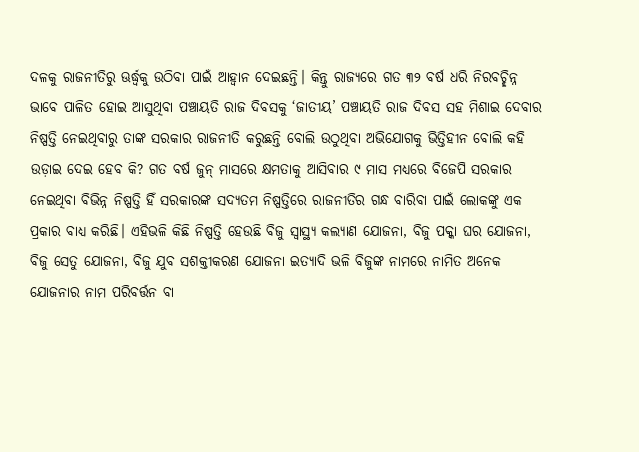ଦଳକୁ ରାଜନୀତିରୁ ଊର୍ଦ୍ଧ୍ବକୁ ଉଠିବା ପାଇଁ ଆହ୍ବାନ ଦେଇଛନ୍ତି। କିନ୍ତୁ ରାଜ୍ୟରେ ଗତ ୩୨ ବର୍ଷ ଧରି ନିରବଚ୍ଛିନ୍ନ ଭାବେ ପାଳିତ ହୋଇ ଆସୁଥିବା ପଞ୍ଚାୟତି ରାଜ ଦିବସକୁ ‘ଜାତୀୟ’ ପଞ୍ଚାୟତି ରାଜ ଦିବସ ସହ ମିଶାଇ ଦେବାର ନିଷ୍ପତ୍ତି ନେଇଥିବାରୁ ତାଙ୍କ ସରକାର ରାଜନୀତି କରୁଛନ୍ତି ବୋଲି ଉଠୁଥିବା ଅଭିଯୋଗକୁ ଭିତ୍ତିହୀନ ବୋଲି କହି ଉଡ଼ାଇ ଦେଇ ହେବ କି? ଗତ ବର୍ଷ ଜୁନ୍‌ ମାସରେ କ୍ଷମତାକୁ ଆସିବାର ୯ ମାସ ମଧ୍ୟରେ ବିଜେପି ସରକାର ନେଇଥିବା ବିଭିନ୍ନ ନିଷ୍ପତ୍ତି ହିଁ ସରକାରଙ୍କ ସଦ୍ୟତମ ନିଷ୍ପତ୍ତିରେ ରାଜନୀତିର ଗନ୍ଧ ବାରିବା ପାଇଁ ଲୋକଙ୍କୁ ଏକ ପ୍ରକାର ବାଧ୍ୟ କରିଛି। ଏହିଭଳି କିଛି ନିଷ୍ପତ୍ତି ହେଉଛି ବିଜୁ ସ୍ବାସ୍ଥ୍ୟ କଲ୍ୟାଣ ଯୋଜନା, ବିଜୁ ପକ୍କା ଘର ଯୋଜନା, ବିଜୁ ସେତୁ ଯୋଜନା, ବିଜୁ ଯୁବ ସଶକ୍ତୀକରଣ ଯୋଜନା ଇତ୍ୟାଦି ଭଳି ବିଜୁଙ୍କ ନାମରେ ନାମିତ ଅନେକ ଯୋଜନାର ନାମ ପରିବର୍ତ୍ତନ ବା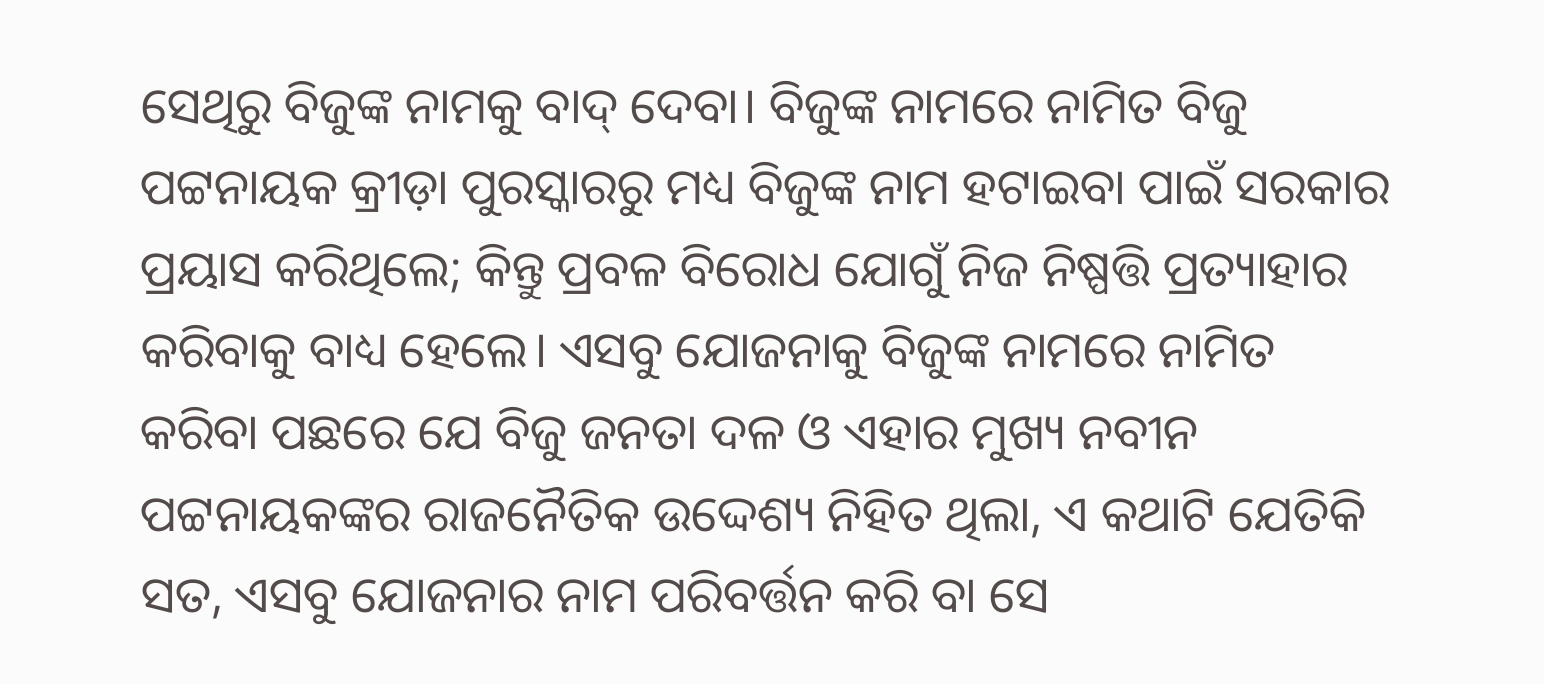ସେଥିରୁ ବିଜୁଙ୍କ ନାମକୁ ବାଦ୍ ଦେବା। ବିଜୁଙ୍କ ନାମରେ ନାମିତ ବିଜୁ ପଟ୍ଟନାୟକ କ୍ରୀଡ଼ା ପୁରସ୍କାରରୁ ମଧ୍ୟ ବିଜୁଙ୍କ ନାମ ହଟାଇବା ପାଇଁ ସରକାର ପ୍ରୟାସ କରିଥିଲେ; କିନ୍ତୁ ପ୍ରବଳ ବିରୋଧ ଯୋଗୁଁ ନିଜ ନିଷ୍ପତ୍ତି ପ୍ରତ୍ୟାହାର କରିବାକୁ ବାଧ୍ୟ ହେଲେ। ଏସବୁ ଯୋଜନାକୁ ବିଜୁଙ୍କ ନାମରେ ନାମିତ କରିବା ପଛରେ ଯେ ବିଜୁ ଜନତା ଦଳ ଓ ଏହାର ମୁଖ୍ୟ ନବୀନ ପଟ୍ଟନାୟକଙ୍କର ରାଜନୈତିକ ଉଦ୍ଦେଶ୍ୟ ନିହିତ ଥିଲା, ଏ କଥାଟି ଯେତିକି ସତ, ଏସବୁ ଯୋଜନାର ନାମ ପରିବର୍ତ୍ତନ କରି ବା ସେ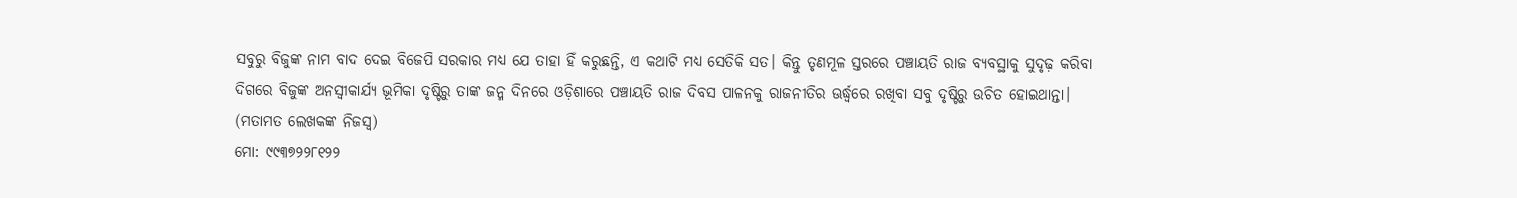ସବୁରୁ ବିଜୁଙ୍କ ନାମ ବାଦ ଦେଇ ବିଜେପି ସରକାର ମଧ୍ୟ ଯେ ତାହା ହିଁ କରୁଛନ୍ତି, ଏ କଥାଟି ମଧ୍ୟ ସେତିକି ସତ। କିନ୍ତୁ ତୃଣମୂଳ ସ୍ତରରେ ପଞ୍ଚାୟତି ରାଜ ବ୍ୟବସ୍ଥାକୁ ସୁଦୃଢ଼ କରିବା ଦିଗରେ ବିଜୁଙ୍କ ଅନସ୍ବୀକାର୍ଯ୍ୟ ଭୂମିକା ଦୃଷ୍ଟିରୁ ତାଙ୍କ ଜନ୍ମ ଦିନରେ ଓଡ଼ିଶାରେ ପଞ୍ଚାୟତି ରାଜ ଦିବସ ପାଳନକୁ ରାଜନୀତିର ଊର୍ଦ୍ଧ୍ବରେ ରଖିବା ସବୁ ଦୃଷ୍ଟିରୁ ଉଚିତ ହୋଇଥାନ୍ତା।
(ମତାମତ ଲେଖକଙ୍କ ନିଜସ୍ବ)
ମୋ: ୯୯୩୭୨୨୮୧୨୨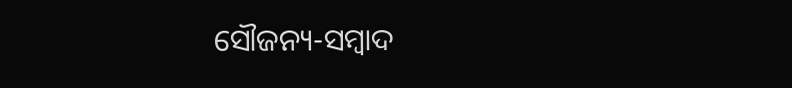ସୌଜନ୍ୟ-ସମ୍ୱାଦ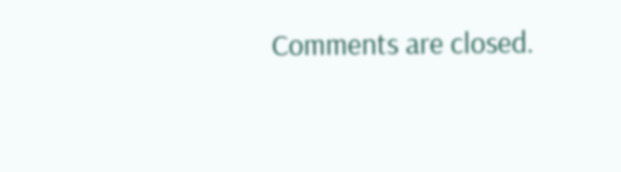Comments are closed.